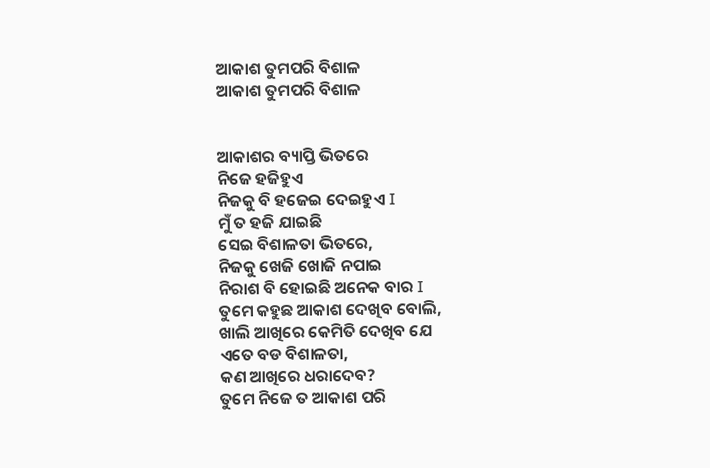ଆକାଶ ତୁମପରି ବିଶାଳ
ଆକାଶ ତୁମପରି ବିଶାଳ


ଆକାଶର ବ୍ୟାପ୍ତି ଭିତରେ
ନିଜେ ହଜିହୁଏ
ନିଜକୁ ବି ହଜେଇ ଦେଇହୁଏ I
ମୁଁ ତ ହଜି ଯାଇଛି
ସେଇ ବିଶାଳତା ଭିତରେ,
ନିଜକୁ ଖେଜି ଖୋଜି ନପାଇ
ନିରାଶ ବି ହୋଇଛି ଅନେକ ବାର I
ତୁମେ କହୁଛ ଆକାଶ ଦେଖିବ ବୋଲି,
ଖାଲି ଆଖିରେ କେମିତି ଦେଖିବ ଯେ
ଏତେ ବଡ ବିଶାଳତା,
କଣ ଆଖିରେ ଧରାଦେବ?
ତୁମେ ନିଜେ ତ ଆକାଶ ପରି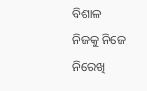ବିଶାଳ
ନିଜକୁ ନିଜେ ନିରେଖି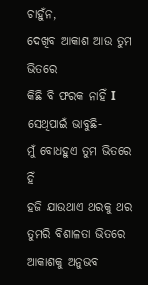ଚାହୁଁନ,
ଦେଖିବ ଆକାଶ ଆଉ ତୁମ ଭିତରେ
କିଛି ବି ଫରକ ନାହିଁ I
ସେଥିପାଇଁ ଭାବୁଛି-
ମୁଁ ବୋଧହୁଏ ତୁମ ଭିତରେ ହିଁ
ହଜି ଯାଉଥାଏ ଥରକୁ ଥର
ତୁମରି ବିଶାଳତା ଭିତରେ
ଆକାଶକୁ ଅନୁଭବ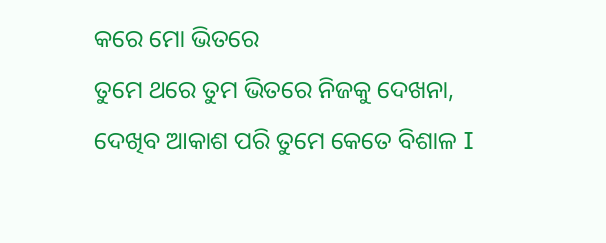କରେ ମୋ ଭିତରେ
ତୁମେ ଥରେ ତୁମ ଭିତରେ ନିଜକୁ ଦେଖନା,
ଦେଖିବ ଆକାଶ ପରି ତୁମେ କେତେ ବିଶାଳ I